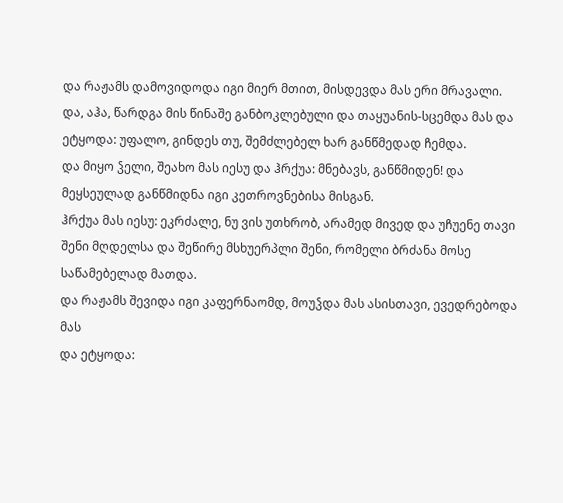და რაჟამს დამოვიდოდა იგი მიერ მთით, მისდევდა მას ერი მრავალი.
და, აჰა, წარდგა მის წინაშე განბოკლებული და თაყუანის-სცემდა მას და ეტყოდა: უფალო, გინდეს თუ, შემძლებელ ხარ განწმედად ჩემდა.
და მიყო ჴელი, შეახო მას იესუ და ჰრქუა: მნებავს, განწმიდენ! და მეყსეულად განწმიდნა იგი კეთროვნებისა მისგან.
ჰრქუა მას იესუ: ეკრძალე, ნუ ვის უთხრობ, არამედ მივედ და უჩუენე თავი შენი მღდელსა და შეწირე მსხუერპლი შენი, რომელი ბრძანა მოსე საწამებელად მათდა.
და რაჟამს შევიდა იგი კაფერნაომდ, მოუჴდა მას ასისთავი, ევედრებოდა მას
და ეტყოდა: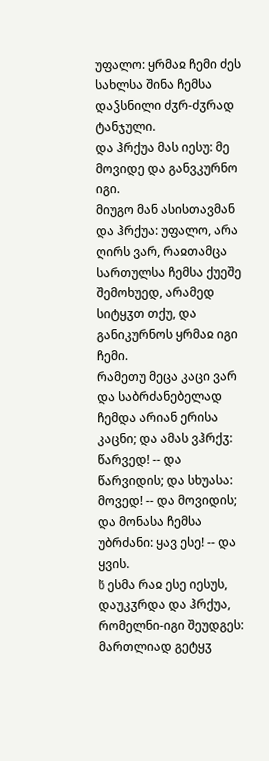უფალო: ყრმაჲ ჩემი ძეს სახლსა შინა ჩემსა დაჴსნილი ძჳრ-ძჳრად ტანჯული.
და ჰრქუა მას იესუ: მე მოვიდე და განვკურნო იგი.
მიუგო მან ასისთავმან და ჰრქუა: უფალო, არა ღირს ვარ, რაჲთამცა სართულსა ჩემსა ქუეშე შემოხუედ, არამედ სიტყჳთ თქუ, და განიკურნოს ყრმაჲ იგი ჩემი.
რამეთუ მეცა კაცი ვარ და საბრძანებელად ჩემდა არიან ერისა კაცნი; და ამას ვჰრქჳ: წარვედ! -- და წარვიდის; და სხუასა: მოვედ! -- და მოვიდის; და მონასა ჩემსა უბრძანი: ყავ ესე! -- და ყვის.
ხ̃ ესმა რაჲ ესე იესუს, დაუკჳრდა და ჰრქუა, რომელნი-იგი შეუდგეს: მართლიად გეტყჳ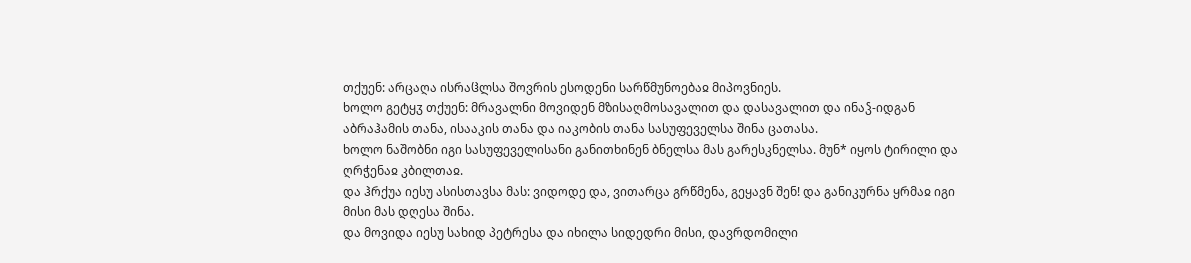თქუენ: არცაღა ისრაჱლსა შოვრის ესოდენი სარწმუნოებაჲ მიპოვნიეს.
ხოლო გეტყჳ თქუენ: მრავალნი მოვიდენ მზისაღმოსავალით და დასავალით და ინაჴ-იდგან აბრაჰამის თანა, ისააკის თანა და იაკობის თანა სასუფეველსა შინა ცათასა.
ხოლო ნაშობნი იგი სასუფეველისანი განითხინენ ბნელსა მას გარესკნელსა. მუნ* იყოს ტირილი და ღრჭენაჲ კბილთაჲ.
და ჰრქუა იესუ ასისთავსა მას: ვიდოდე და, ვითარცა გრწმენა, გეყავნ შენ! და განიკურნა ყრმაჲ იგი მისი მას დღესა შინა.
და მოვიდა იესუ სახიდ პეტრესა და იხილა სიდედრი მისი, დავრდომილი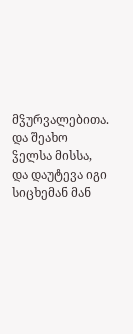მჴურვალებითა.
და შეახო ჴელსა მისსა, და დაუტევა იგი სიცხემან მან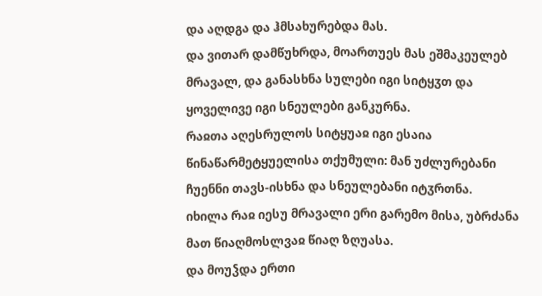და აღდგა და ჰმსახურებდა მას.
და ვითარ დამწუხრდა, მოართუეს მას ეშმაკეულებ მრავალ, და განასხნა სულები იგი სიტყჳთ და ყოველივე იგი სნეულები განკურნა.
რაჲთა აღესრულოს სიტყუაჲ იგი ესაია წინაწარმეტყუელისა თქუმული: მან უძლურებანი ჩუენნი თავს-ისხნა და სნეულებანი იტჳრთნა.
იხილა რაჲ იესუ მრავალი ერი გარემო მისა, უბრძანა მათ წიაღმოსლვაჲ წიაღ ზღუასა.
და მოუჴდა ერთი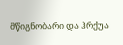მწიგნობარი და ჰრქუა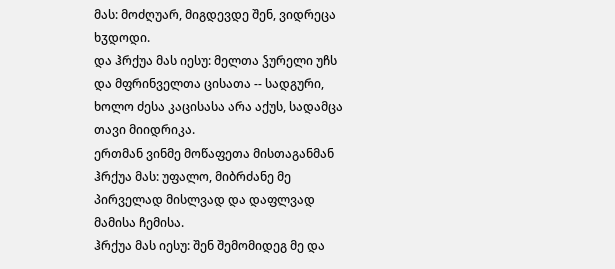მას: მოძღუარ, მიგდევდე შენ, ვიდრეცა ხჳდოდი.
და ჰრქუა მას იესუ: მელთა ჴურელი უჩს და მფრინველთა ცისათა -- სადგური, ხოლო ძესა კაცისასა არა აქუს, სადამცა თავი მიიდრიკა.
ერთმან ვინმე მოწაფეთა მისთაგანმან ჰრქუა მას: უფალო, მიბრძანე მე პირველად მისლვად და დაფლვად მამისა ჩემისა.
ჰრქუა მას იესუ: შენ შემომიდეგ მე და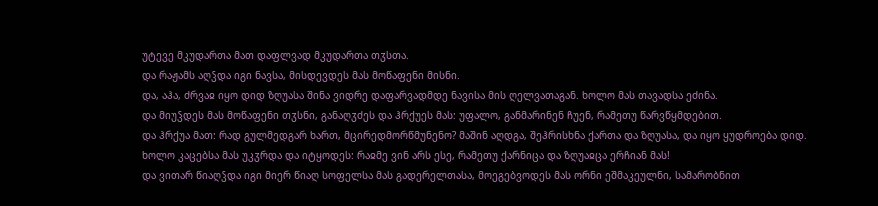უტევე მკუდართა მათ დაფლვად მკუდართა თჳსთა.
და რაჟამს აღჴდა იგი ნავსა, მისდევდეს მას მოწაფენი მისნი.
და, აჰა, ძრვაჲ იყო დიდ ზღუასა შინა ვიდრე დაფარვადმდე ნავისა მის ღელვათაგან. ხოლო მას თავადსა ეძინა.
და მიუჴდეს მას მოწაფენი თჳსნი, განაღჳძეს და ჰრქუეს მას: უფალო, განმარინენ ჩუენ, რამეთუ წარვწყმდებით.
და ჰრქუა მათ: რად გულმედგარ ხართ, მცირედმორწმუნენო? მაშინ აღდგა, შეჰრისხნა ქართა და ზღუასა, და იყო ყუდროება დიდ.
ხოლო კაცებსა მას უკჳრდა და იტყოდეს: რაჲმე ვინ არს ესე, რამეთუ ქარნიცა და ზღუაჲცა ერჩიან მას!
და ვითარ წიაღჴდა იგი მიერ წიაღ სოფელსა მას გადერელთასა, მოეგებვოდეს მას ორნი ეშმაკეულნი, სამარობნით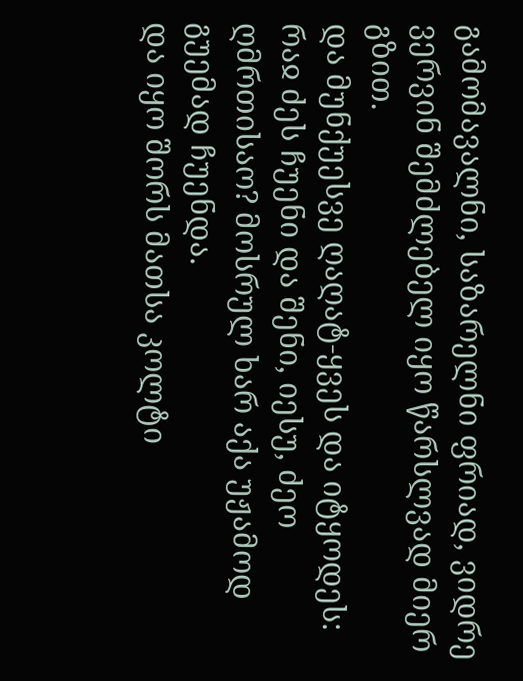გამომავალნი, საზარელნი ფრიად, ვიდრე ვერვინ შემძლებელ იყო წარსლვად მიერ გზით.
და მუნქუესვე ღაღატ-ყვეს და იტყოდეს: რაჲ ძეს ჩუენი და შენი, იესუ, ძეო ღმრთისაო? მოსრულ ხარ აქა უჟამოდ გუემად ჩუენდა.
და იყო შორს მათსა კოლტი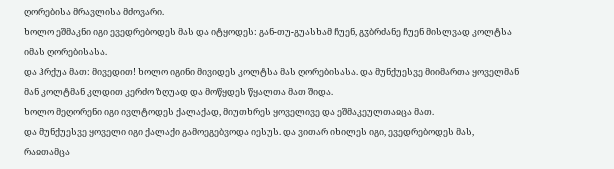ღორებისა მრავლისა მძოვარი.
ხოლო ეშმაკნი იგი ევედრებოდეს მას და იტყოდეს: გან-თუ-გუასხამ ჩუენ, გჳბრძანე ჩუენ მისლვად კოლტსა იმას ღორებისასა.
და ჰრქუა მათ: მივედით! ხოლო იგინი მივიდეს კოლტსა მას ღორებისასა. და მუნქუესვე მიიმართა ყოველმან მან კოლტმან კლდით კერძო ზღუად და მოწყდეს წყალთა მათ შიდა.
ხოლო მეღორენი იგი ივლტოდეს ქალაქად, მიუთხრეს ყოველივე და ეშმაკეულთაჲცა მათ.
და მუნქუესვე ყოველი იგი ქალაქი გამოეგებვოდა იესუს. და ვითარ იხილეს იგი, ევედრებოდეს მას, რაჲთამცა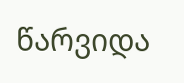წარვიდა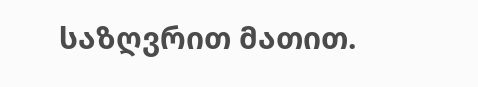საზღვრით მათით.